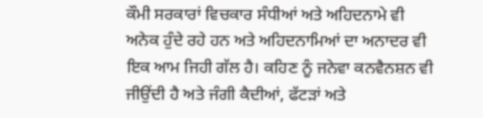ਕੌਮੀ ਸਰਕਾਰਾਂ ਵਿਚਕਾਰ ਸੰਧੀਆਂ ਅਤੇ ਅਹਿਦਨਾਮੇ ਵੀ ਅਨੇਕ ਹੁੰਦੇ ਰਹੇ ਹਨ ਅਤੇ ਅਹਿਦਨਾਮਿਆਂ ਦਾ ਅਨਾਦਰ ਵੀ ਇਕ ਆਮ ਜਿਹੀ ਗੱਲ ਹੈ। ਕਹਿਣ ਨੂੰ ਜਨੇਵਾ ਕਨਵੈਨਸ਼ਨ ਵੀ ਜੀਉਂਦੀ ਹੈ ਅਤੇ ਜੰਗੀ ਕੈਦੀਆਂ, ਫੱਟੜਾਂ ਅਤੇ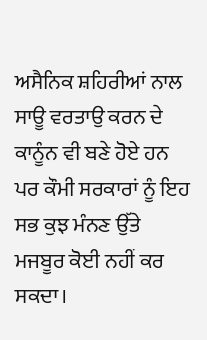ਅਸੈਨਿਕ ਸ਼ਹਿਰੀਆਂ ਨਾਲ ਸਾਊ ਵਰਤਾਉ ਕਰਨ ਦੇ ਕਾਨੂੰਨ ਵੀ ਬਣੇ ਹੋਏ ਹਨ ਪਰ ਕੌਮੀ ਸਰਕਾਰਾਂ ਨੂੰ ਇਹ ਸਭ ਕੁਝ ਮੰਨਣ ਉੱਤੇ ਮਜਬੂਰ ਕੋਈ ਨਹੀਂ ਕਰ ਸਕਦਾ।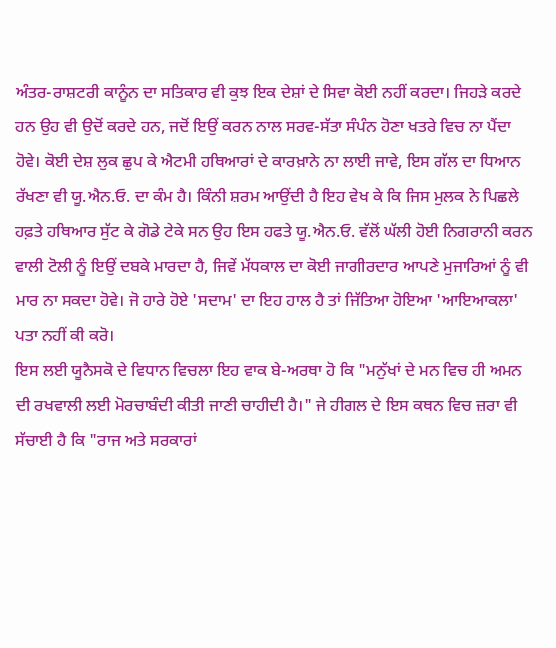ਅੰਤਰ-ਰਾਸ਼ਟਰੀ ਕਾਨੂੰਨ ਦਾ ਸਤਿਕਾਰ ਵੀ ਕੁਝ ਇਕ ਦੇਸ਼ਾਂ ਦੇ ਸਿਵਾ ਕੋਈ ਨਹੀਂ ਕਰਦਾ। ਜਿਹੜੇ ਕਰਦੇ ਹਨ ਉਹ ਵੀ ਉਦੋਂ ਕਰਦੇ ਹਨ, ਜਦੋਂ ਇਉਂ ਕਰਨ ਨਾਲ ਸਰਵ-ਸੱਤਾ ਸੰਪੰਨ ਹੋਣਾ ਖਤਰੇ ਵਿਚ ਨਾ ਪੈਂਦਾ ਹੋਵੇ। ਕੋਈ ਦੇਸ਼ ਲੁਕ ਛੁਪ ਕੇ ਐਟਮੀ ਹਥਿਆਰਾਂ ਦੇ ਕਾਰਖ਼ਾਨੇ ਨਾ ਲਾਈ ਜਾਵੇ, ਇਸ ਗੱਲ ਦਾ ਧਿਆਨ ਰੱਖਣਾ ਵੀ ਯੂ.ਐਨ.ਓ. ਦਾ ਕੰਮ ਹੈ। ਕਿੰਨੀ ਸ਼ਰਮ ਆਉਂਦੀ ਹੈ ਇਹ ਵੇਖ ਕੇ ਕਿ ਜਿਸ ਮੁਲਕ ਨੇ ਪਿਛਲੇ ਹਫ਼ਤੇ ਹਥਿਆਰ ਸੁੱਟ ਕੇ ਗੋਡੇ ਟੇਕੇ ਸਨ ਉਹ ਇਸ ਹਫਤੇ ਯੂ.ਐਨ.ਓ. ਵੱਲੋਂ ਘੱਲੀ ਹੋਈ ਨਿਗਰਾਨੀ ਕਰਨ ਵਾਲੀ ਟੋਲੀ ਨੂੰ ਇਉਂ ਦਬਕੇ ਮਾਰਦਾ ਹੈ, ਜਿਵੇਂ ਮੱਧਕਾਲ ਦਾ ਕੋਈ ਜਾਗੀਰਦਾਰ ਆਪਣੇ ਮੁਜਾਰਿਆਂ ਨੂੰ ਵੀ ਮਾਰ ਨਾ ਸਕਦਾ ਹੋਵੇ। ਜੋ ਹਾਰੇ ਹੋਏ 'ਸਦਾਮ' ਦਾ ਇਹ ਹਾਲ ਹੈ ਤਾਂ ਜਿੱਤਿਆ ਹੋਇਆ 'ਆਇਆਕਲਾ' ਪਤਾ ਨਹੀਂ ਕੀ ਕਰੋ।
ਇਸ ਲਈ ਯੂਨੈਸਕੋ ਦੇ ਵਿਧਾਨ ਵਿਚਲਾ ਇਹ ਵਾਕ ਬੇ-ਅਰਥਾ ਹੋ ਕਿ "ਮਨੁੱਖਾਂ ਦੇ ਮਨ ਵਿਚ ਹੀ ਅਮਨ ਦੀ ਰਖਵਾਲੀ ਲਈ ਮੋਰਚਾਬੰਦੀ ਕੀਤੀ ਜਾਣੀ ਚਾਹੀਦੀ ਹੈ।" ਜੇ ਹੀਗਲ ਦੇ ਇਸ ਕਥਨ ਵਿਚ ਜ਼ਰਾ ਵੀ ਸੱਚਾਈ ਹੈ ਕਿ "ਰਾਜ ਅਤੇ ਸਰਕਾਰਾਂ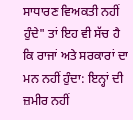ਸਾਧਾਰਣ ਵਿਅਕਤੀ ਨਹੀਂ ਹੁੰਦੇ" ਤਾਂ ਇਹ ਵੀ ਸੱਚ ਹੈ ਕਿ ਰਾਜਾਂ ਅਤੇ ਸਰਕਾਰਾਂ ਦਾ ਮਨ ਨਹੀਂ ਹੁੰਦਾ: ਇਨ੍ਹਾਂ ਦੀ ਜ਼ਮੀਰ ਨਹੀਂ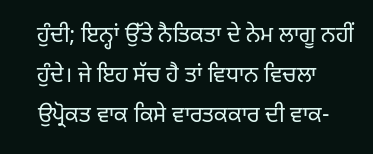ਹੁੰਦੀ; ਇਨ੍ਹਾਂ ਉੱਤੇ ਨੈਤਿਕਤਾ ਦੇ ਨੇਮ ਲਾਗੂ ਨਹੀਂ ਹੁੰਦੇ। ਜੇ ਇਹ ਸੱਚ ਹੈ ਤਾਂ ਵਿਧਾਨ ਵਿਚਲਾ ਉਪ੍ਰੋਕਤ ਵਾਕ ਕਿਸੇ ਵਾਰਤਕਕਾਰ ਦੀ ਵਾਕ-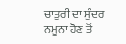ਚਾਤੁਰੀ ਦਾ ਸੁੰਦਰ ਨਮੂਨਾ ਹੋਣ ਤੋਂ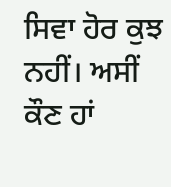ਸਿਵਾ ਹੋਰ ਕੁਝ ਨਹੀਂ। ਅਸੀਂ ਕੌਣ ਹਾਂ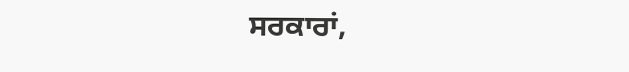ਸਰਕਾਰਾਂ,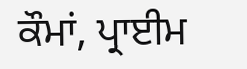ਕੌਮਾਂ, ਪ੍ਰਾਈਮ